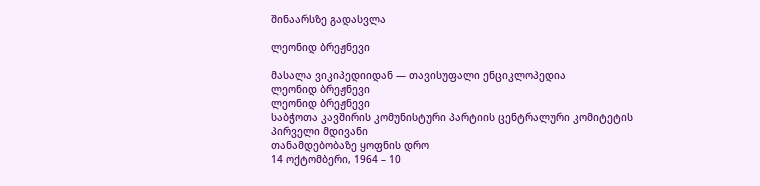შინაარსზე გადასვლა

ლეონიდ ბრეჟნევი

მასალა ვიკიპედიიდან — თავისუფალი ენციკლოპედია
ლეონიდ ბრეჟნევი
ლეონიდ ბრეჟნევი
საბჭოთა კავშირის კომუნისტური პარტიის ცენტრალური კომიტეტის
პირველი მდივანი
თანამდებობაზე ყოფნის დრო
14 ოქტომბერი, 1964 – 10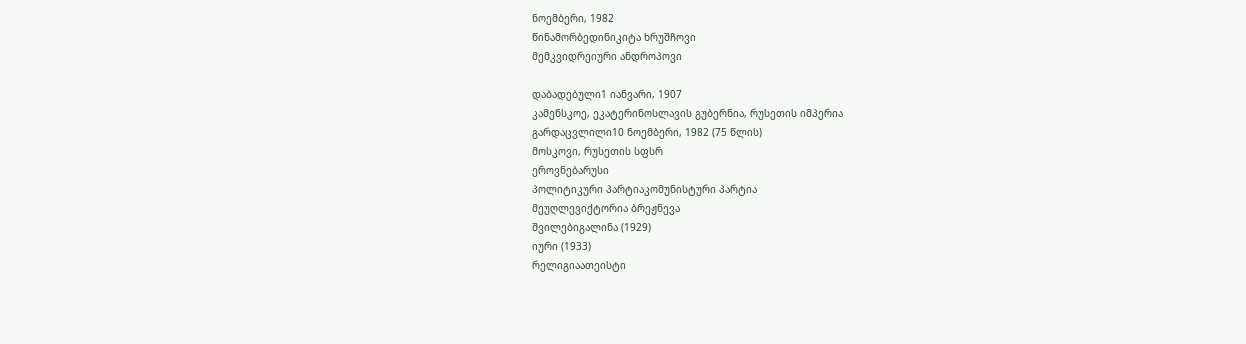ნოემბერი, 1982
წინამორბედინიკიტა ხრუშჩოვი
მემკვიდრეიური ანდროპოვი

დაბადებული1 იანვარი, 1907
კამენსკოე, ეკატერინოსლავის გუბერნია, რუსეთის იმპერია
გარდაცვლილი10 ნოემბერი, 1982 (75 წლის)
მოსკოვი, რუსეთის სფსრ
ეროვნებარუსი
პოლიტიკური პარტიაკომუნისტური პარტია
მეუღლევიქტორია ბრეჟნევა
შვილებიგალინა (1929)
იური (1933)
რელიგიაათეისტი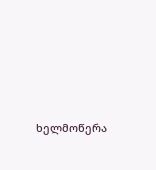ხელმოწერა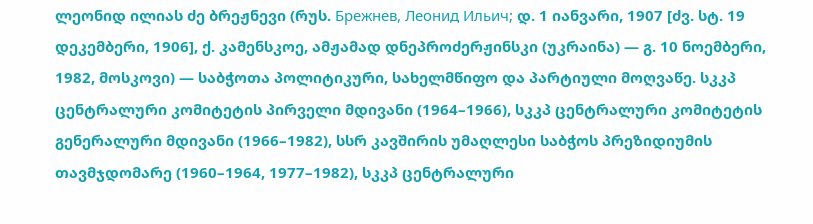ლეონიდ ილიას ძე ბრეჟნევი (რუს. Брежнев, Леонид Ильич; დ. 1 იანვარი, 1907 [ძვ. სტ. 19 დეკემბერი, 1906], ქ. კამენსკოე, ამჟამად დნეპროძერჟინსკი (უკრაინა) — გ. 10 ნოემბერი, 1982, მოსკოვი) — საბჭოთა პოლიტიკური, სახელმწიფო და პარტიული მოღვაწე. სკკპ ცენტრალური კომიტეტის პირველი მდივანი (1964–1966), სკკპ ცენტრალური კომიტეტის გენერალური მდივანი (1966–1982), სსრ კავშირის უმაღლესი საბჭოს პრეზიდიუმის თავმჯდომარე (1960–1964, 1977–1982), სკკპ ცენტრალური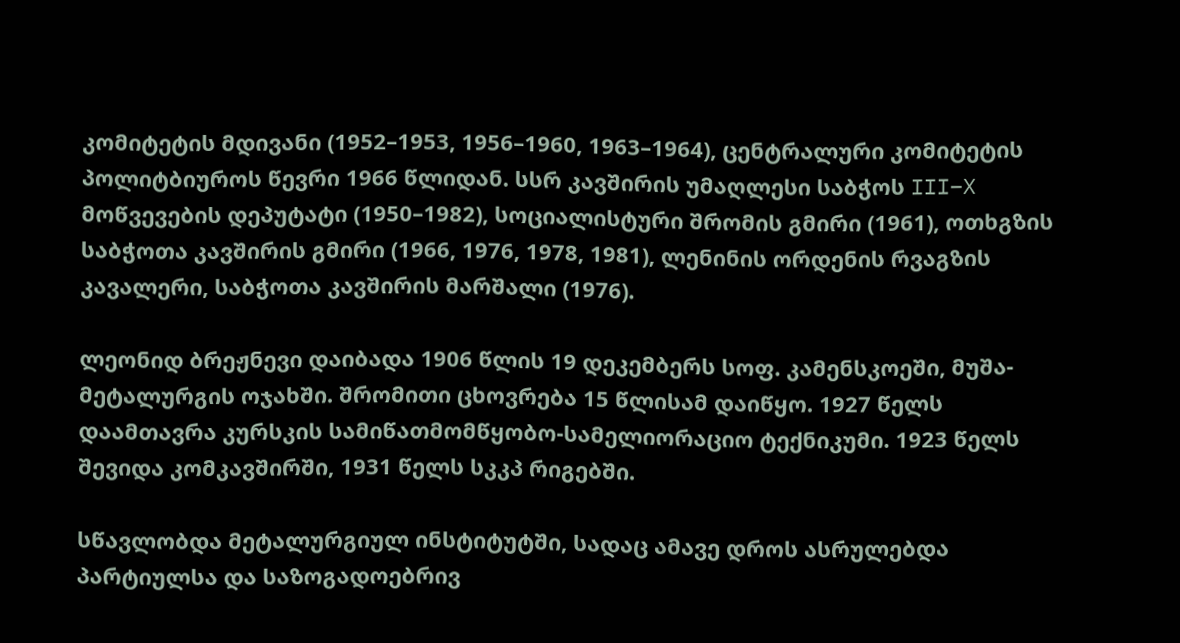კომიტეტის მდივანი (1952–1953, 1956–1960, 1963–1964), ცენტრალური კომიტეტის პოლიტბიუროს წევრი 1966 წლიდან. სსრ კავშირის უმაღლესი საბჭოს III–X მოწვევების დეპუტატი (1950–1982), სოციალისტური შრომის გმირი (1961), ოთხგზის საბჭოთა კავშირის გმირი (1966, 1976, 1978, 1981), ლენინის ორდენის რვაგზის კავალერი, საბჭოთა კავშირის მარშალი (1976).

ლეონიდ ბრეჟნევი დაიბადა 1906 წლის 19 დეკემბერს სოფ. კამენსკოეში, მუშა-მეტალურგის ოჯახში. შრომითი ცხოვრება 15 წლისამ დაიწყო. 1927 წელს დაამთავრა კურსკის სამიწათმომწყობო-სამელიორაციო ტექნიკუმი. 1923 წელს შევიდა კომკავშირში, 1931 წელს სკკპ რიგებში.

სწავლობდა მეტალურგიულ ინსტიტუტში, სადაც ამავე დროს ასრულებდა პარტიულსა და საზოგადოებრივ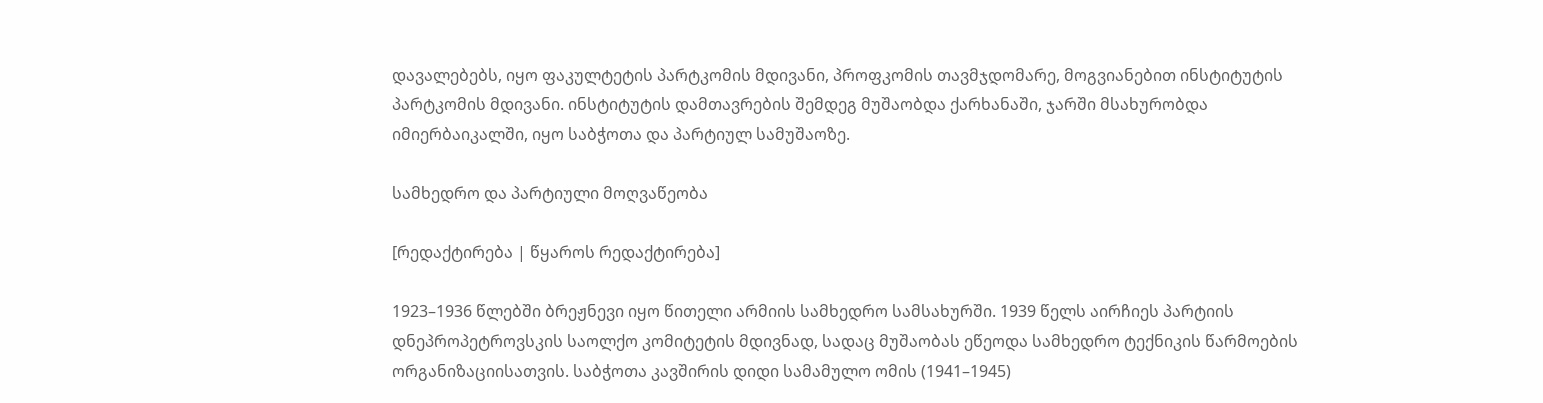დავალებებს, იყო ფაკულტეტის პარტკომის მდივანი, პროფკომის თავმჯდომარე, მოგვიანებით ინსტიტუტის პარტკომის მდივანი. ინსტიტუტის დამთავრების შემდეგ მუშაობდა ქარხანაში, ჯარში მსახურობდა იმიერბაიკალში, იყო საბჭოთა და პარტიულ სამუშაოზე.

სამხედრო და პარტიული მოღვაწეობა

[რედაქტირება | წყაროს რედაქტირება]

1923–1936 წლებში ბრეჟნევი იყო წითელი არმიის სამხედრო სამსახურში. 1939 წელს აირჩიეს პარტიის დნეპროპეტროვსკის საოლქო კომიტეტის მდივნად, სადაც მუშაობას ეწეოდა სამხედრო ტექნიკის წარმოების ორგანიზაციისათვის. საბჭოთა კავშირის დიდი სამამულო ომის (1941–1945)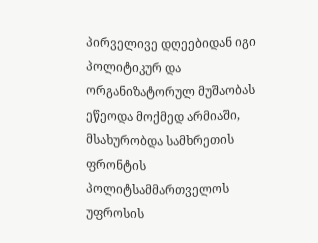პირველივე დღეებიდან იგი პოლიტიკურ და ორგანიზატორულ მუშაობას ეწეოდა მოქმედ არმიაში, მსახურობდა სამხრეთის ფრონტის პოლიტსამმართველოს უფროსის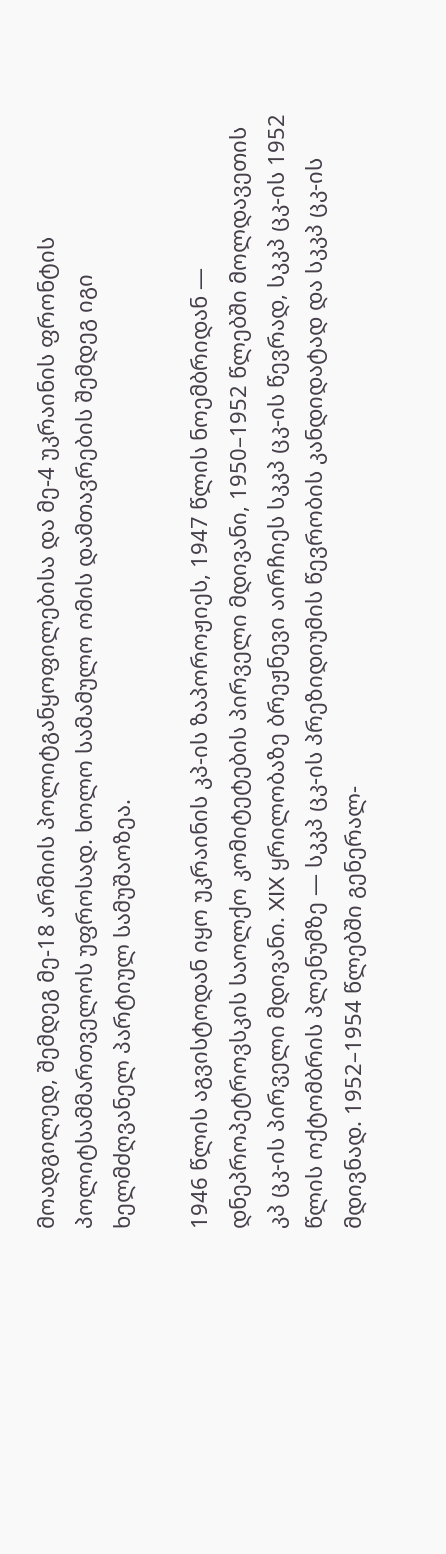მოადგილედ, შემდეგ მე-18 არმიის პოლიტგანყოფილებისა და მე-4 უკრაინის ფრონტის პოლიტსამმართველოს უფროსად. ხოლო სამამულო ომის დამთავრების შემდეგ იგი ხელმძღვანელ პარტიულ სამუშაოზეა.

1946 წლის აგვისტოდან იყო უკრაინის კპ-ის ზაპოროჟიეს, 1947 წლის ნოემბრიდან — დნეპროპეტროვსკის საოლქო კომიტეტების პირველი მდივანი, 1950–1952 წლებში მოლდავეთის კპ ცკ-ის პირველი მდივანი. XIX ყრილობაზე ბრეჟნევი აირჩიეს სკკპ ცკ-ის წევრად, სკკპ ცკ-ის 1952 წლის ოქტომბრის პლენუმზე — სკკპ ცკ-ის პრეზიდიუმის წევრობის კანდიდატად და სკკპ ცკ-ის მდივნად. 1952–1954 წლებში გენერალ-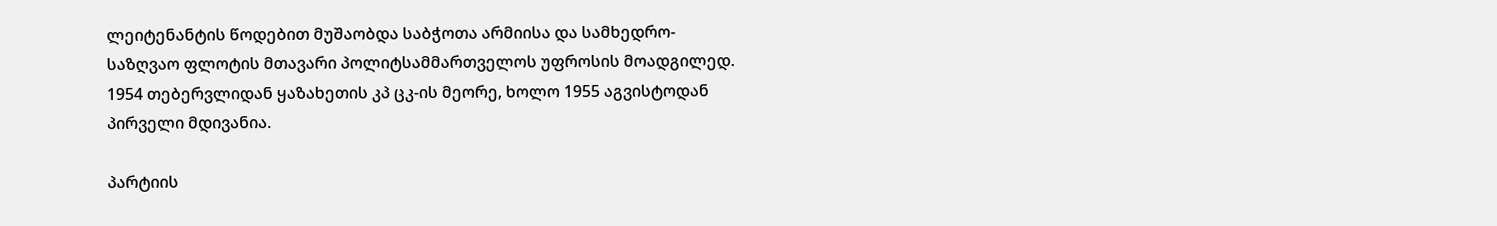ლეიტენანტის წოდებით მუშაობდა საბჭოთა არმიისა და სამხედრო-საზღვაო ფლოტის მთავარი პოლიტსამმართველოს უფროსის მოადგილედ. 1954 თებერვლიდან ყაზახეთის კპ ცკ-ის მეორე, ხოლო 1955 აგვისტოდან პირველი მდივანია.

პარტიის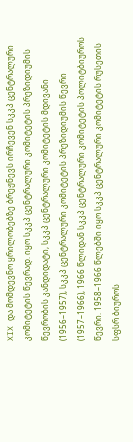XIX და მომდევნო ყრილობებზე ბრეჟნევს ირჩევენ სკკპ ცენტრალური კომიტეტის წევრად. იყო სკკპ ცენტრალური კომიტეტის პრეზიდიუმის წევრობის კანდიდატი, სკკპ ცენტრალური კომიტეტის მდივანი (1956–1957), სკკპ ცენტრალური კომიტეტის პრეზიდიუმის წევრი (1957–1966), 1966 წლიდან სკკპ ცენტრალური კომიტეტის პოლიტბიუროს წევრი. 1958–1966 წლებში იყო სკკპ ცენტრალური კომიტეტის რუსეთის სფსრ ბიუროს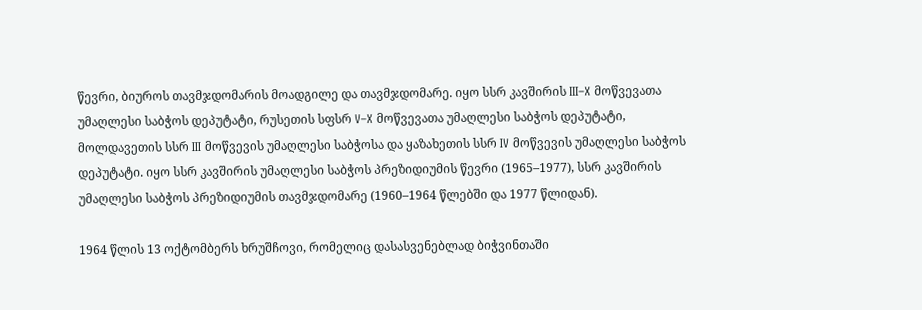წევრი, ბიუროს თავმჯდომარის მოადგილე და თავმჯდომარე. იყო სსრ კავშირის III–X მოწვევათა უმაღლესი საბჭოს დეპუტატი, რუსეთის სფსრ V–X მოწვევათა უმაღლესი საბჭოს დეპუტატი, მოლდავეთის სსრ III მოწვევის უმაღლესი საბჭოსა და ყაზახეთის სსრ IV მოწვევის უმაღლესი საბჭოს დეპუტატი. იყო სსრ კავშირის უმაღლესი საბჭოს პრეზიდიუმის წევრი (1965–1977), სსრ კავშირის უმაღლესი საბჭოს პრეზიდიუმის თავმჯდომარე (1960–1964 წლებში და 1977 წლიდან).

1964 წლის 13 ოქტომბერს ხრუშჩოვი, რომელიც დასასვენებლად ბიჭვინთაში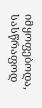იმყოფებოდა, სასწრაფოდ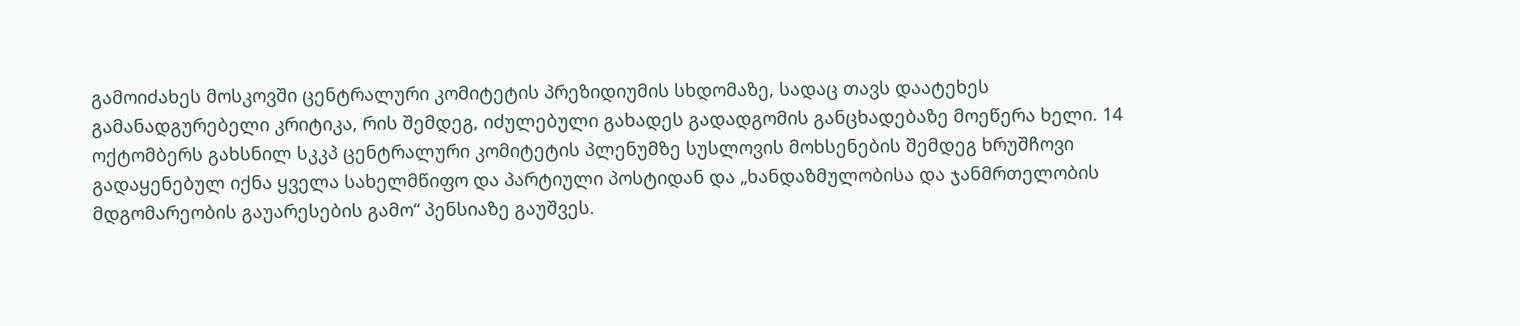გამოიძახეს მოსკოვში ცენტრალური კომიტეტის პრეზიდიუმის სხდომაზე, სადაც თავს დაატეხეს გამანადგურებელი კრიტიკა, რის შემდეგ, იძულებული გახადეს გადადგომის განცხადებაზე მოეწერა ხელი. 14 ოქტომბერს გახსნილ სკკპ ცენტრალური კომიტეტის პლენუმზე სუსლოვის მოხსენების შემდეგ ხრუშჩოვი გადაყენებულ იქნა ყველა სახელმწიფო და პარტიული პოსტიდან და „ხანდაზმულობისა და ჯანმრთელობის მდგომარეობის გაუარესების გამო“ პენსიაზე გაუშვეს.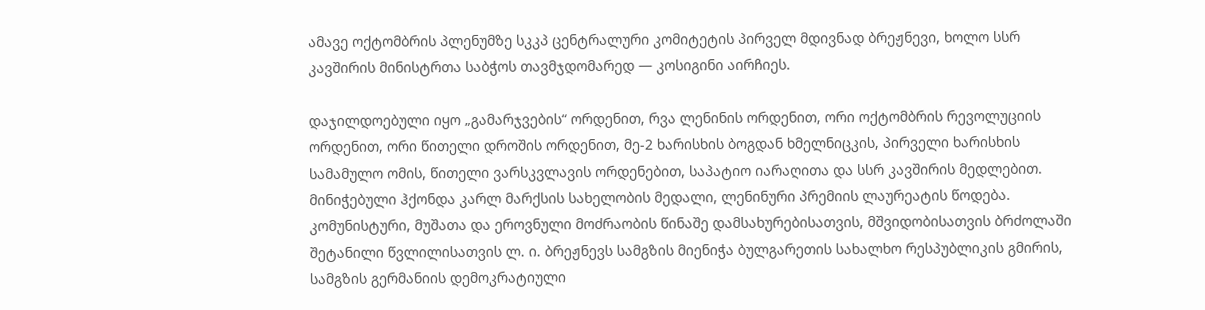ამავე ოქტომბრის პლენუმზე სკკპ ცენტრალური კომიტეტის პირველ მდივნად ბრეჟნევი, ხოლო სსრ კავშირის მინისტრთა საბჭოს თავმჯდომარედ — კოსიგინი აირჩიეს.

დაჯილდოებული იყო „გამარჯვების“ ორდენით, რვა ლენინის ორდენით, ორი ოქტომბრის რევოლუციის ორდენით, ორი წითელი დროშის ორდენით, მე-2 ხარისხის ბოგდან ხმელნიცკის, პირველი ხარისხის სამამულო ომის, წითელი ვარსკვლავის ორდენებით, საპატიო იარაღითა და სსრ კავშირის მედლებით. მინიჭებული ჰქონდა კარლ მარქსის სახელობის მედალი, ლენინური პრემიის ლაურეატის წოდება. კომუნისტური, მუშათა და ეროვნული მოძრაობის წინაშე დამსახურებისათვის, მშვიდობისათვის ბრძოლაში შეტანილი წვლილისათვის ლ. ი. ბრეჟნევს სამგზის მიენიჭა ბულგარეთის სახალხო რესპუბლიკის გმირის, სამგზის გერმანიის დემოკრატიული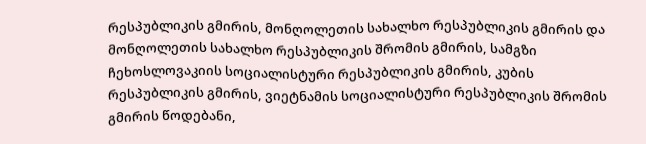რესპუბლიკის გმირის, მონღოლეთის სახალხო რესპუბლიკის გმირის და მონღოლეთის სახალხო რესპუბლიკის შრომის გმირის, სამგზი ჩეხოსლოვაკიის სოციალისტური რესპუბლიკის გმირის, კუბის რესპუბლიკის გმირის, ვიეტნამის სოციალისტური რესპუბლიკის შრომის გმირის წოდებანი,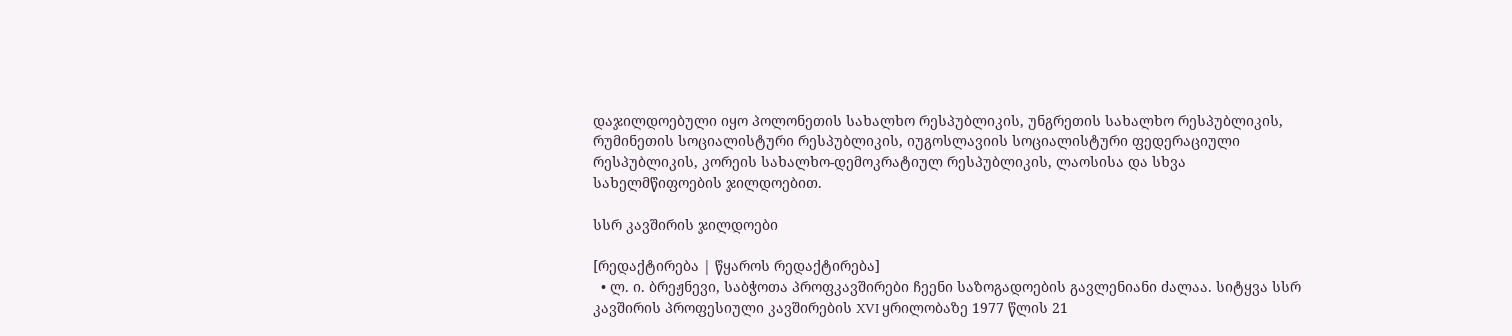დაჯილდოებული იყო პოლონეთის სახალხო რესპუბლიკის, უნგრეთის სახალხო რესპუბლიკის, რუმინეთის სოციალისტური რესპუბლიკის, იუგოსლავიის სოციალისტური ფედერაციული რესპუბლიკის, კორეის სახალხო-დემოკრატიულ რესპუბლიკის, ლაოსისა და სხვა სახელმწიფოების ჯილდოებით.

სსრ კავშირის ჯილდოები

[რედაქტირება | წყაროს რედაქტირება]
  • ლ. ი. ბრეჟნევი, საბჭოთა პროფკავშირები ჩეენი საზოგადოების გავლენიანი ძალაა. სიტყვა სსრ კავშირის პროფესიული კავშირების XVI ყრილობაზე 1977 წლის 21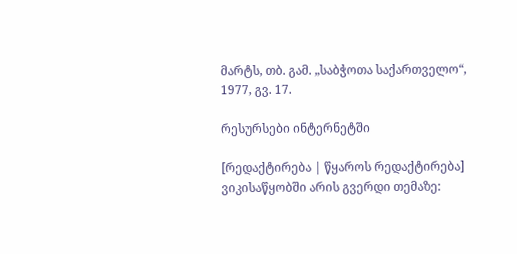მარტს, თბ. გამ. „საბჭოთა საქართველო“, 1977, გვ. 17.

რესურსები ინტერნეტში

[რედაქტირება | წყაროს რედაქტირება]
ვიკისაწყობში არის გვერდი თემაზე: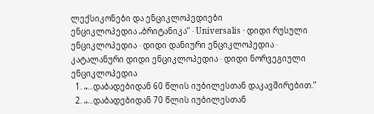ლექსიკონები და ენციკლოპედიები
ენციკლოპედია „ბრიტანიკა“ · Universalis · დიდი რუსული ენციკლოპედია · დიდი დანიური ენციკლოპედია · კატალანური დიდი ენციკლოპედია · დიდი ნორვეგიული ენციკლოპედია
  1. „...დაბადებიდან 60 წლის იუბილესთან დაკავშირებით.“
  2. „...დაბადებიდან 70 წლის იუბილესთან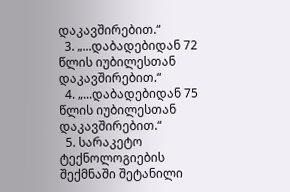დაკავშირებით.“
  3. „...დაბადებიდან 72 წლის იუბილესთან დაკავშირებით.“
  4. „...დაბადებიდან 75 წლის იუბილესთან დაკავშირებით.“
  5. სარაკეტო ტექნოლოგიების შექმნაში შეტანილი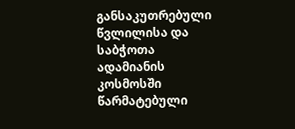განსაკუთრებული წვლილისა და საბჭოთა ადამიანის კოსმოსში წარმატებული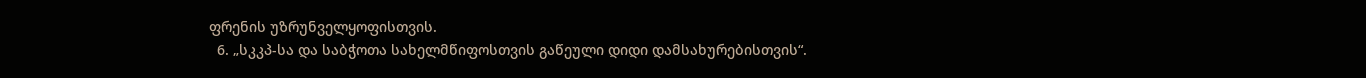ფრენის უზრუნველყოფისთვის.
  6. „სკკპ-სა და საბჭოთა სახელმწიფოსთვის გაწეული დიდი დამსახურებისთვის“.